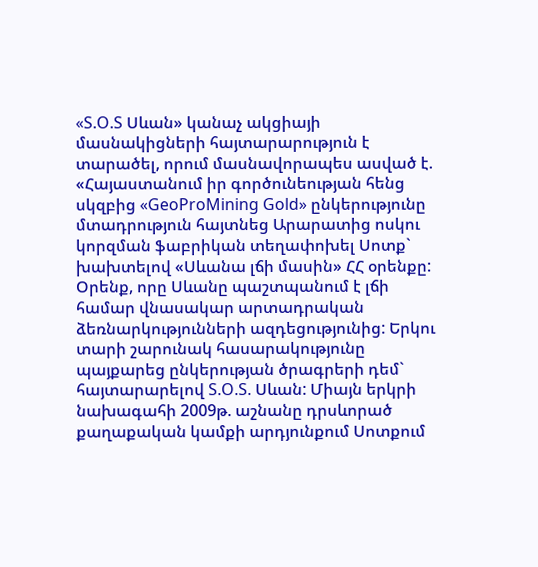«S.O.S Սևան» կանաչ ակցիայի մասնակիցների հայտարարություն է տարածել, որում մասնավորապես ասված է.
«Հայաստանում իր գործունեության հենց սկզբից «GeoProMining Gold» ընկերությունը մտադրություն հայտնեց Արարատից ոսկու կորզման ֆաբրիկան տեղափոխել Սոտք` խախտելով «Սևանա լճի մասին» ՀՀ օրենքը: Օրենք, որը Սևանը պաշտպանում է լճի համար վնասակար արտադրական ձեռնարկությունների ազդեցությունից: Երկու տարի շարունակ հասարակությունը պայքարեց ընկերության ծրագրերի դեմ` հայտարարելով S.O.S. Սևան: Միայն երկրի նախագահի 2009թ. աշնանը դրսևորած քաղաքական կամքի արդյունքում Սոտքում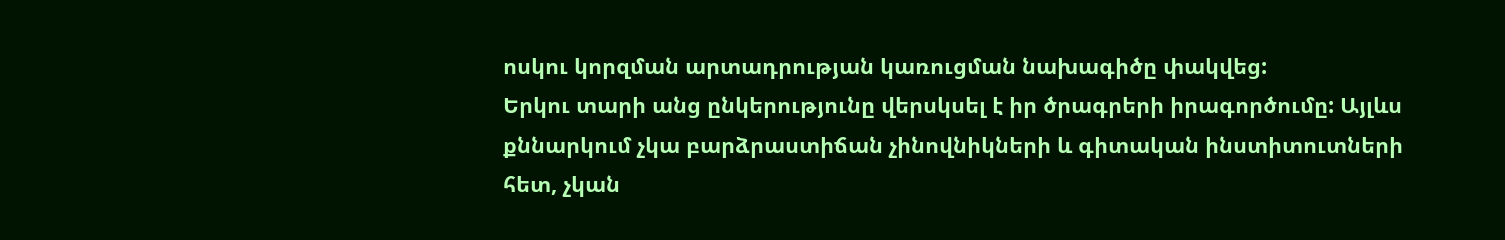ոսկու կորզման արտադրության կառուցման նախագիծը փակվեց:
Երկու տարի անց ընկերությունը վերսկսել է իր ծրագրերի իրագործումը: Այլևս քննարկում չկա բարձրաստիճան չինովնիկների և գիտական ինստիտուտների հետ, չկան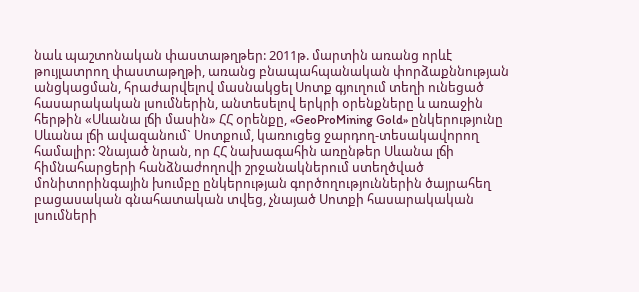նաև պաշտոնական փաստաթղթեր: 2011թ. մարտին առանց որևէ թույլատրող փաստաթղթի, առանց բնապահպանական փորձաքննության անցկացման, հրաժարվելով մասնակցել Սոտք գյուղում տեղի ունեցած հասարակական լսումներին, անտեսելով երկրի օրենքները և առաջին հերթին «Սևանա լճի մասին» ՀՀ օրենքը, «GeoProMining Gold» ընկերությունը Սևանա լճի ավազանում` Սոտքում, կառուցեց ջարդող-տեսակավորող համալիր: Չնայած նրան, որ ՀՀ նախագահին առընթեր Սևանա լճի հիմնահարցերի հանձնաժողովի շրջանակներում ստեղծված մոնիտորինգային խումբը ընկերության գործողություններին ծայրահեղ բացասական գնահատական տվեց, չնայած Սոտքի հասարակական լսումների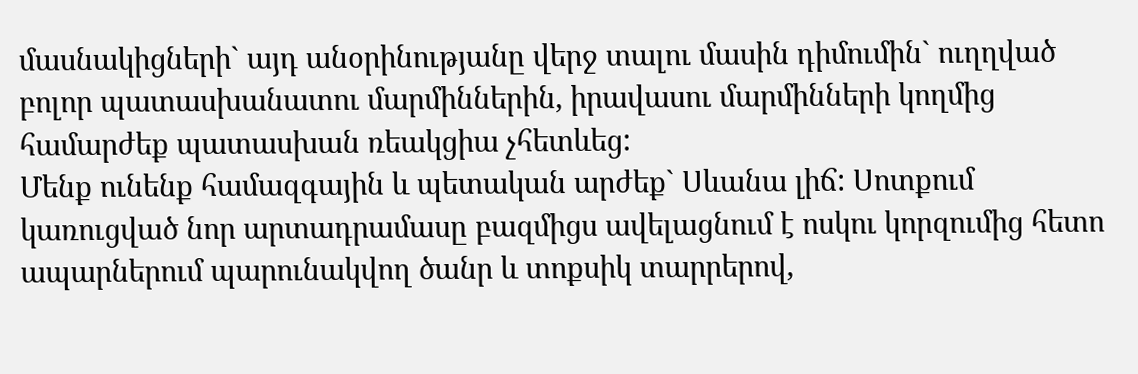մասնակիցների` այդ անօրինությանը վերջ տալու մասին դիմումին` ուղղված բոլոր պատասխանատու մարմիններին, իրավասու մարմինների կողմից համարժեք պատասխան ռեակցիա չհետևեց:
Մենք ունենք համազգային և պետական արժեք` Սևանա լիճ: Սոտքում կառուցված նոր արտադրամասը բազմիցս ավելացնում է ոսկու կորզումից հետո ապարներում պարունակվող ծանր և տոքսիկ տարրերով,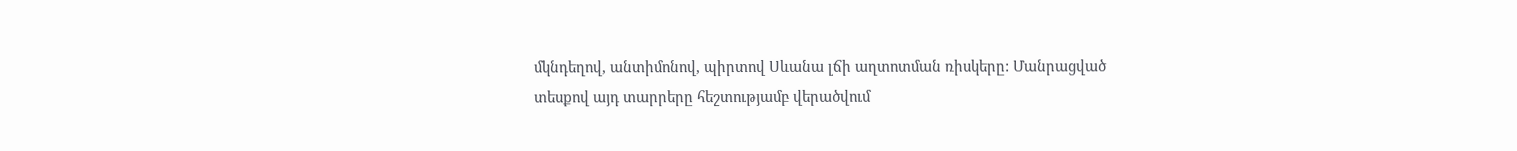մկնդեղով, անտիմոնով, պիրտով Սևանա լճի աղտոտման ռիսկերը: Մանրացված տեսքով այդ տարրերը հեշտությամբ վերածվում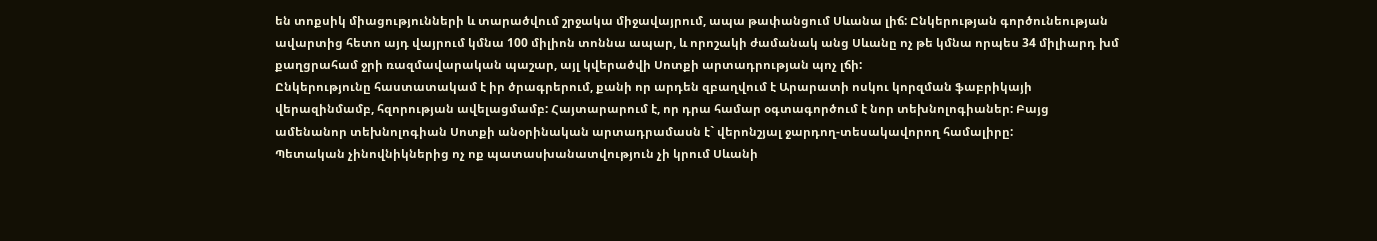են տոքսիկ միացությունների և տարածվում շրջակա միջավայրում, ապա թափանցում Սևանա լիճ: Ընկերության գործունեության ավարտից հետո այդ վայրում կմնա 100 միլիոն տոննա ապար, և որոշակի ժամանակ անց Սևանը ոչ թե կմնա որպես 34 միլիարդ խմ քաղցրահամ ջրի ռազմավարական պաշար, այլ կվերածվի Սոտքի արտադրության պոչ լճի:
Ընկերությունը հաստատակամ է իր ծրագրերում, քանի որ արդեն զբաղվում է Արարատի ոսկու կորզման ֆաբրիկայի վերազինմամբ, հզորության ավելացմամբ: Հայտարարում է, որ դրա համար օգտագործում է նոր տեխնոլոգիաներ: Բայց ամենանոր տեխնոլոգիան Սոտքի անօրինական արտադրամասն է` վերոնշյալ ջարդող-տեսակավորող համալիրը:
Պետական չինովնիկներից ոչ ոք պատասխանատվություն չի կրում Սևանի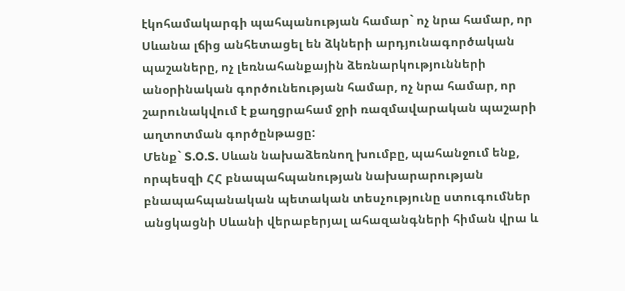էկոհամակարգի պահպանության համար` ոչ նրա համար, որ Սևանա լճից անհետացել են ձկների արդյունագործական պաշաները, ոչ լեռնահանքային ձեռնարկությունների անօրինական գործունեության համար, ոչ նրա համար, որ շարունակվում է քաղցրահամ ջրի ռազմավարական պաշարի աղտոտման գործընթացը:
Մենք` S.O.S. Սևան նախաձեռնող խումբը, պահանջում ենք, որպեսզի ՀՀ բնապահպանության նախարարության բնապահպանական պետական տեսչությունը ստուգումներ անցկացնի Սևանի վերաբերյալ ահազանգների հիման վրա և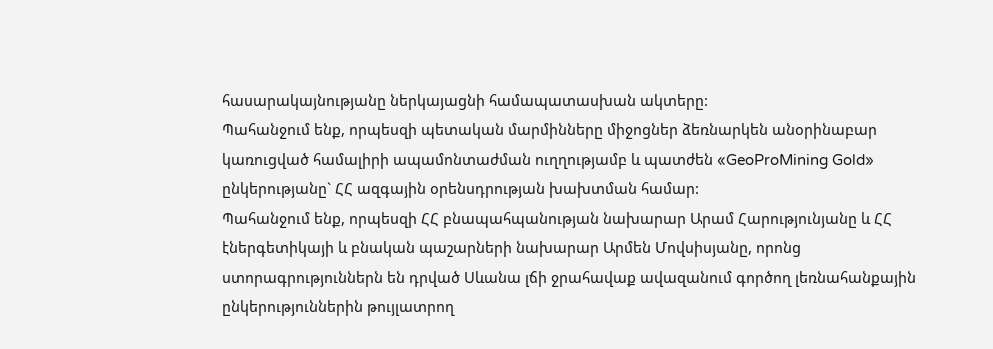հասարակայնությանը ներկայացնի համապատասխան ակտերը:
Պահանջում ենք, որպեսզի պետական մարմինները միջոցներ ձեռնարկեն անօրինաբար կառուցված համալիրի ապամոնտաժման ուղղությամբ և պատժեն «GeoProMining Gold» ընկերությանը` ՀՀ ազգային օրենսդրության խախտման համար:
Պահանջում ենք, որպեսզի ՀՀ բնապահպանության նախարար Արամ Հարությունյանը և ՀՀ էներգետիկայի և բնական պաշարների նախարար Արմեն Մովսիսյանը, որոնց ստորագրություններն են դրված Սևանա լճի ջրահավաք ավազանում գործող լեռնահանքային ընկերություններին թույլատրող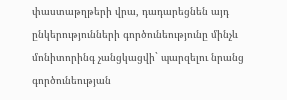փաստաթղթերի վրա, դադարեցնեն այդ ընկերությունների գործունեությունը մինչև մոնիտորինգ չանցկացվի` պարզելու նրանց գործունեության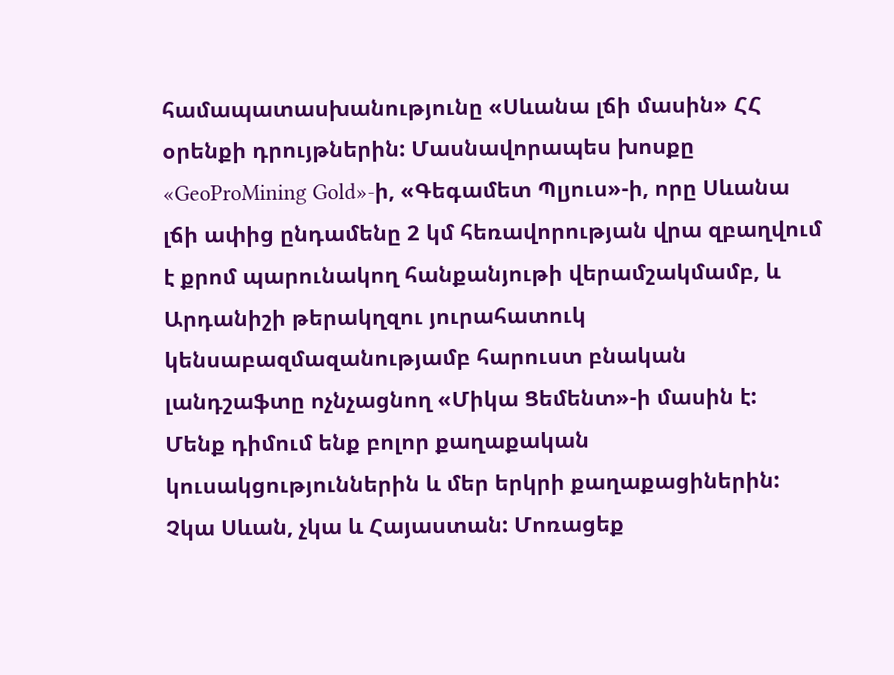համապատասխանությունը «Սևանա լճի մասին» ՀՀ օրենքի դրույթներին: Մասնավորապես խոսքը «GeoProMining Gold»-ի, «Գեգամետ Պլյուս»-ի, որը Սևանա լճի ափից ընդամենը 2 կմ հեռավորության վրա զբաղվում է քրոմ պարունակող հանքանյութի վերամշակմամբ, և Արդանիշի թերակղզու յուրահատուկ կենսաբազմազանությամբ հարուստ բնական լանդշաֆտը ոչնչացնող «Միկա Ցեմենտ»-ի մասին է:
Մենք դիմում ենք բոլոր քաղաքական կուսակցություններին և մեր երկրի քաղաքացիներին: Չկա Սևան, չկա և Հայաստան: Մոռացեք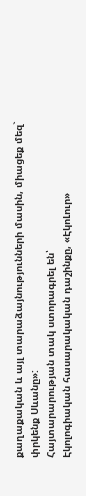քաղաքական և այլ տարաձայնությունների մասին, միացեք մեզ` փրկենք Սևանը»:
Հայտարարության տակ ստորագրել են՝
Էկոլոգիական հասարակական դաշինքը, «ԷկոԼուր»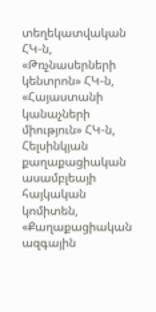տեղեկատվական ՀԿ-ն, «Թռչնասերների կենտրոն» ՀԿ-ն, «Հայաստանի կանաչների միություն» ՀԿ-ն, Հելսինկյան քաղաքացիական ասամբլեայի հայկական կոմիտեն, «Քաղաքացիական ազգային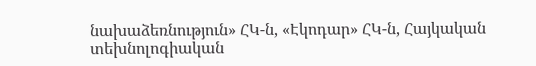նախաձեռնություն» ՀԿ-ն, «Էկոդար» ՀԿ-ն, Հայկական տեխնոլոգիական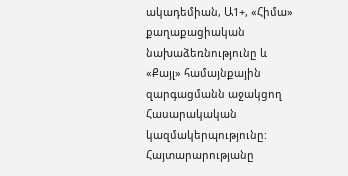ակադեմիան, Ա1+, «Հիմա» քաղաքացիական նախաձեռնությունը և
«Քայլ» համայնքային զարգացմանն աջակցող Հասարակական կազմակերպությունը:
Հայտարարությանը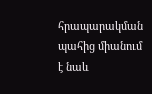հրապարակման պահից միանում է նաև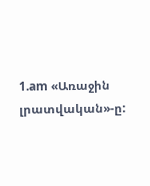1.am «Առաջին լրատվական»-ը: